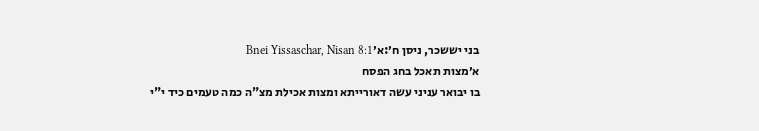בני יששכר, ניסן ח׳:א׳Bnei Yissaschar, Nisan 8:1
א׳מצות תאכל בחג הפסח
בו יבואר עניני עשה דאורייתא ומצות אכילת מצ"ה כמה טעמים כיד י"י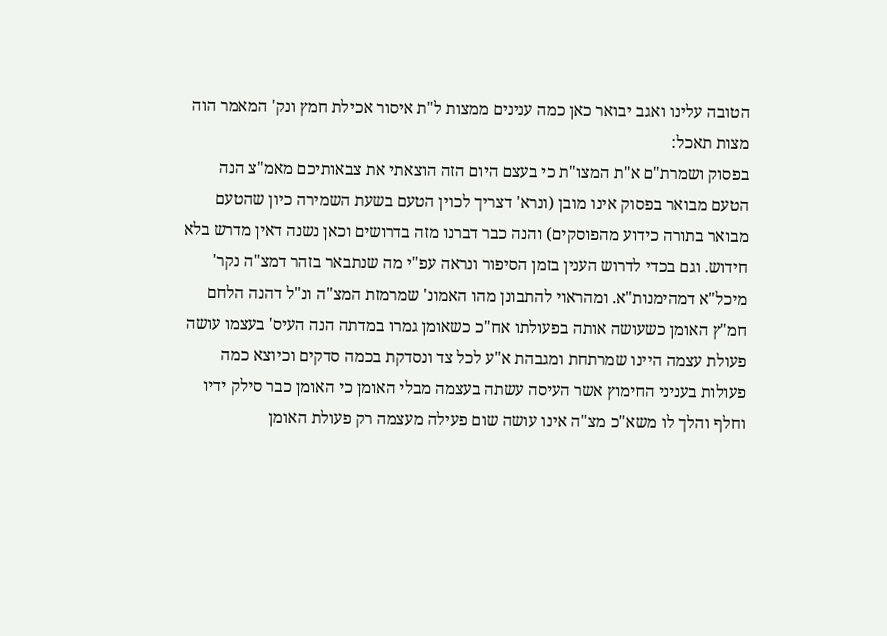הטובה עלינו ואגב יבואר כאן כמה ענינים ממצות ל"ת איסור אכילת חמץ ונק' המאמר הוה מצות תאכל:
בפסוק ושמרת"ם א"ת המצו"ת כי בעצם היום הזה הוצאתי את צבאותיכם מאמ"צ הנה הטעם מבואר בפסוק אינו מובן (ונרא' דצריך לכוין הטעם בשעת השמירה כיון שהטעם מבואר בתורה כידוע מהפוסקים) והנה כבר דברנו מזה בדרושים וכאן נשנה דאין מדרש בלא חידוש. וגם בכדי לדרוש הענין בזמן הסיפור ונראה עפ"י מה שנתבאר בזהר דמצ"ה נקר' מיכל"א דמהימנות"א. ומהראוי להתבונן מהו האמונ' שמרמזת המצ"ה ונ"ל דהנה הלחם חמ"ץ האומן כשעושה אותה בפעולתו אח"כ כשאומן גמרו במדתה הנה העיס' בעצמו עושה פעולת עצמה היינו שמרתחת ומגבהת א"ע לכל צד ונסדקת בכמה סדקים וכיוצא כמה פעולות בעניני החימוץ אשר העיסה עשתה בעצמה מבלי האומן כי האומן כבר סילק ידיו וחלף והלך לו משא"כ מצ"ה אינו עושה שום פעילה מעצמה רק פעולת האומן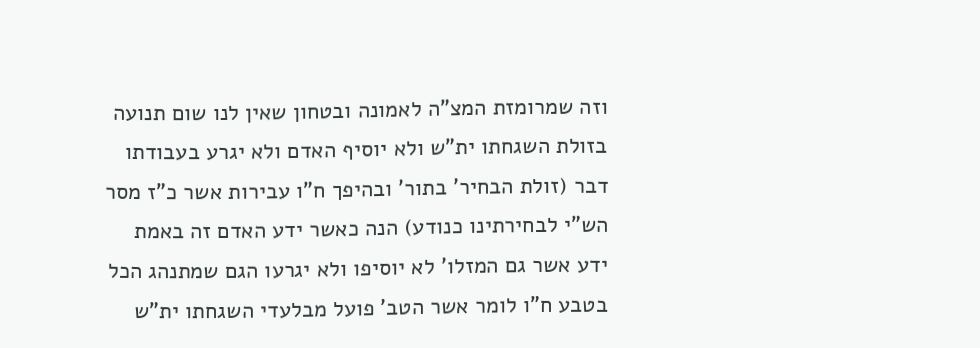וזה שמרומזת המצ"ה לאמונה ובטחון שאין לנו שום תנועה בזולת השגחתו ית"ש ולא יוסיף האדם ולא יגרע בעבודתו דבר (זולת הבחיר' בתור' ובהיפך ח"ו עבירות אשר כ"ז מסר הש"י לבחירתינו כנודע) הנה כאשר ידע האדם זה באמת ידע אשר גם המזלו' לא יוסיפו ולא יגרעו הגם שמתנהג הכל בטבע ח"ו לומר אשר הטב' פועל מבלעדי השגחתו ית"ש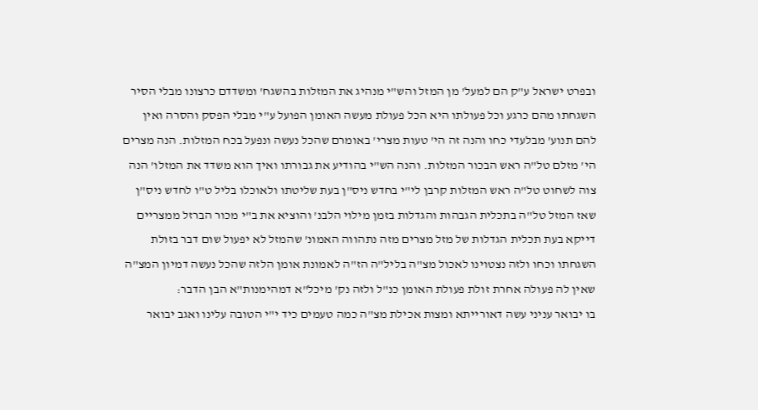ובפרט ישראל ע"ק הם למעל' מן המזל והש"י מנהיג את המזלות בהשגח' ומשדדם כרצונו מבלי הסיר השגחתו מהם כרגע וכל פעולתו היא הכל פעולת מעשה האומן הפועל ע"י מבלי הפסק והסרה ואין להם תנוע' מבלעדי כחו והנה זה הי' טעות מצרי' באומרם שהכל נעשה ונפעל בכח המזלות. הנה מצרים הי' מזלם טל"ה ראש הבכור המזלות. והנה הש"י בהודיע את גבורתו ואיך הוא משדד את המזלו' הנה צוה לשחוט טל"ה ראש המזלות קרבן לי"י בחדש ניס"ן בעת שליטתו ולאוכלו בליל ט"ו לחדש ניס"ן שאז המזל טל"ה בתכלית הגבהות והגדלות בזמן מילוי הלבנ' והוציא את ב"י מכור הברזל ממצריים דייקא בעת תכלית הגדלות של מזל מצרים מזה נתהווה האמונ' שהמזל לא יפעול שום דבר בזולת השגחתו וכחו ולזה נצטוינו לאכול מצ"ה בליל"ה הז"ה לאמונת אומן הלזה שהכל נעשה דמיון המצ"ה שאין לה פעולה אחרת זולת פעולת האומן כנ"ל ולזה נק' מיכל"א דמהימנות"א הבן הדבר:
בו יבואר עניני עשה דאורייתא ומצות אכילת מצ"ה כמה טעמים כיד י"י הטובה עלינו ואגב יבואר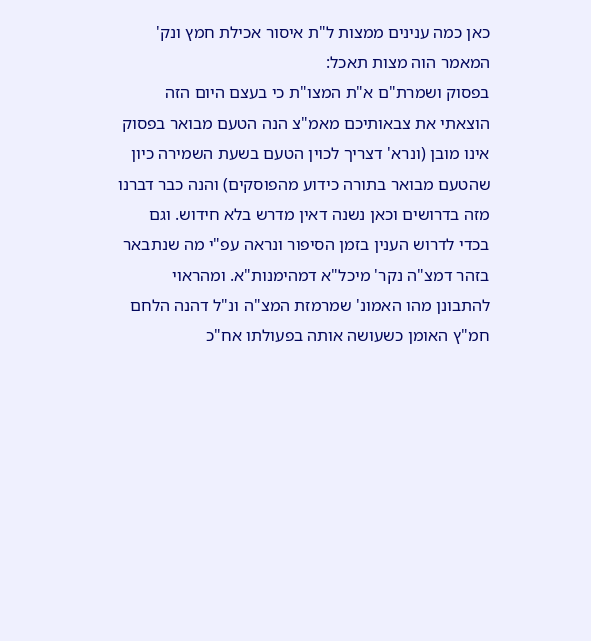כאן כמה ענינים ממצות ל"ת איסור אכילת חמץ ונק' המאמר הוה מצות תאכל:
בפסוק ושמרת"ם א"ת המצו"ת כי בעצם היום הזה הוצאתי את צבאותיכם מאמ"צ הנה הטעם מבואר בפסוק אינו מובן (ונרא' דצריך לכוין הטעם בשעת השמירה כיון שהטעם מבואר בתורה כידוע מהפוסקים) והנה כבר דברנו מזה בדרושים וכאן נשנה דאין מדרש בלא חידוש. וגם בכדי לדרוש הענין בזמן הסיפור ונראה עפ"י מה שנתבאר בזהר דמצ"ה נקר' מיכל"א דמהימנות"א. ומהראוי להתבונן מהו האמונ' שמרמזת המצ"ה ונ"ל דהנה הלחם חמ"ץ האומן כשעושה אותה בפעולתו אח"כ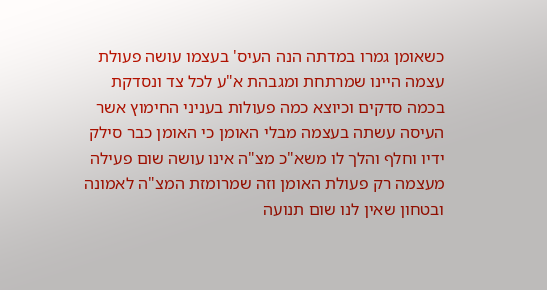כשאומן גמרו במדתה הנה העיס' בעצמו עושה פעולת עצמה היינו שמרתחת ומגבהת א"ע לכל צד ונסדקת בכמה סדקים וכיוצא כמה פעולות בעניני החימוץ אשר העיסה עשתה בעצמה מבלי האומן כי האומן כבר סילק ידיו וחלף והלך לו משא"כ מצ"ה אינו עושה שום פעילה מעצמה רק פעולת האומן וזה שמרומזת המצ"ה לאמונה ובטחון שאין לנו שום תנועה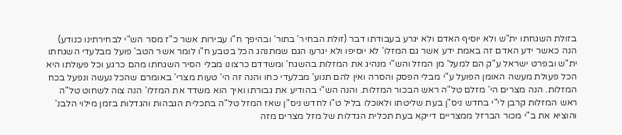בזולת השגחתו ית"ש ולא יוסיף האדם ולא יגרע בעבודתו דבר (זולת הבחיר' בתור' ובהיפך ח"ו עבירות אשר כ"ז מסר הש"י לבחירתינו כנודע) הנה כאשר ידע האדם זה באמת ידע אשר גם המזלו' לא יוסיפו ולא יגרעו הגם שמתנהג הכל בטבע ח"ו לומר אשר הטב' פועל מבלעדי השגחתו ית"ש ובפרט ישראל ע"ק הם למעל' מן המזל והש"י מנהיג את המזלות בהשגח' ומשדדם כרצונו מבלי הסיר השגחתו מהם כרגע וכל פעולתו היא הכל פעולת מעשה האומן הפועל ע"י מבלי הפסק והסרה ואין להם תנוע' מבלעדי כחו והנה זה הי' טעות מצרי' באומרם שהכל נעשה ונפעל בכח המזלות. הנה מצרים הי' מזלם טל"ה ראש הבכור המזלות. והנה הש"י בהודיע את גבורתו ואיך הוא משדד את המזלו' הנה צוה לשחוט טל"ה ראש המזלות קרבן לי"י בחדש ניס"ן בעת שליטתו ולאוכלו בליל ט"ו לחדש ניס"ן שאז המזל טל"ה בתכלית הגבהות והגדלות בזמן מילוי הלבנ' והוציא את ב"י מכור הברזל ממצריים דייקא בעת תכלית הגדלות של מזל מצרים מזה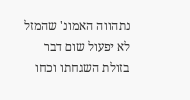נתהווה האמונ' שהמזל לא יפעול שום דבר בזולת השגחתו וכחו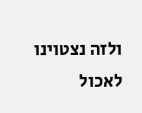ולזה נצטוינו לאכול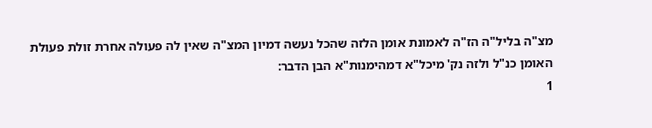מצ"ה בליל"ה הז"ה לאמונת אומן הלזה שהכל נעשה דמיון המצ"ה שאין לה פעולה אחרת זולת פעולת האומן כנ"ל ולזה נק' מיכל"א דמהימנות"א הבן הדבר:
1